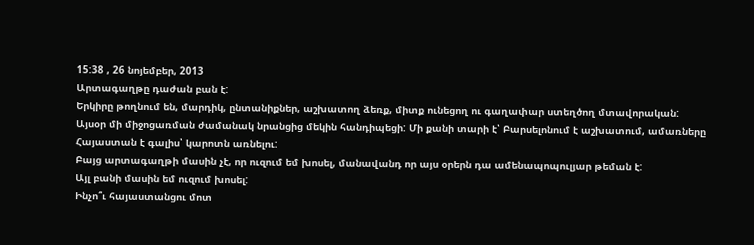15:38 , 26 նոյեմբեր, 2013
Արտագաղթը դաժան բան է:
Երկիրը թողնում են, մարդիկ, ընտանիքներ, աշխատող ձեռք, միտք ունեցող ու գաղափար ստեղծող մտավորական:
Այսօր մի միջոցառման ժամանակ նրանցից մեկին հանդիպեցի: Մի քանի տարի է՝ Բարսելոնում է աշխատում, ամառները Հայաստան է գալիս՝ կարոտն առնելու:
Բայց արտագաղթի մասին չէ, որ ուզում եմ խոսել, մանավանդ որ այս օրերն դա ամենապոպուլյար թեման է:
Այլ բանի մասին եմ ուզում խոսել:
Ինչո՞ւ հայաստանցու մոտ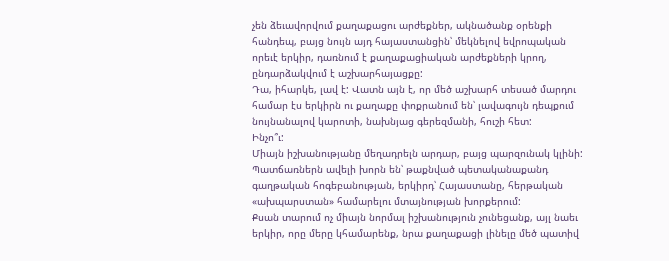չեն ձեւավորվում քաղաքացու արժեքներ, ակնածանք օրենքի հանդեպ, բայց նույն այդ հայաստանցին՝ մեկնելով եվրոպական որեւէ երկիր, դառնում է քաղաքացիական արժեքների կրող, ընդարձակվում է աշխարհայացքը:
Դա, իհարկե, լավ է: Վատն այն է, որ մեծ աշխարհ տեսած մարդու համար էս երկիրն ու քաղաքը փոքրանում են՝ լավագույն դեպքում նույնանալով կարոտի, նախնյաց գերեզմանի, հուշի հետ:
Ինչո՞ւ:
Միայն իշխանությանը մեղադրելն արդար, բայց պարզունակ կլինի:
Պատճառներն ավելի խորն են՝ թաքնված պետականաքանդ գաղթական հոգեբանության, երկիրդ՝ Հայաստանը, հերթական «ախպարստան» համարելու մտայնության խորքերում:
Քսան տարում ոչ միայն նորմալ իշխանություն չունեցանք, այլ նաեւ երկիր, որը մերը կհամարենք, նրա քաղաքացի լինելը մեծ պատիվ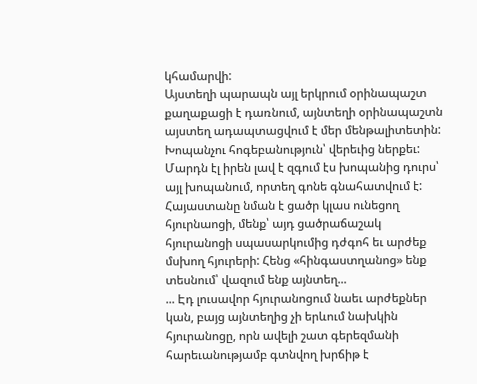կհամարվի:
Այստեղի պարապն այլ երկրում օրինապաշտ քաղաքացի է դառնում, այնտեղի օրինապաշտն այստեղ ադապտացվում է մեր մենթալիտետին:
Խոպանչու հոգեբանություն՝ վերեւից ներքեւ: Մարդն էլ իրեն լավ է զգում էս խոպանից դուրս՝ այլ խոպանում, որտեղ գոնե գնահատվում է:
Հայաստանը նման է ցածր կլաս ունեցող հյուրնաոցի, մենք՝ այդ ցածրաճաշակ հյուրանոցի սպասարկումից դժգոհ եւ արժեք մսխող հյուրերի: Հենց «հինգաստղանոց» ենք տեսնում՝ վազում ենք այնտեղ...
... Էդ լուսավոր հյուրանոցում նաեւ արժեքներ կան, բայց այնտեղից չի երևում նախկին հյուրանոցը, որն ավելի շատ գերեզմանի հարեւանությամբ գտնվող խրճիթ է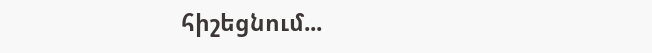հիշեցնում...